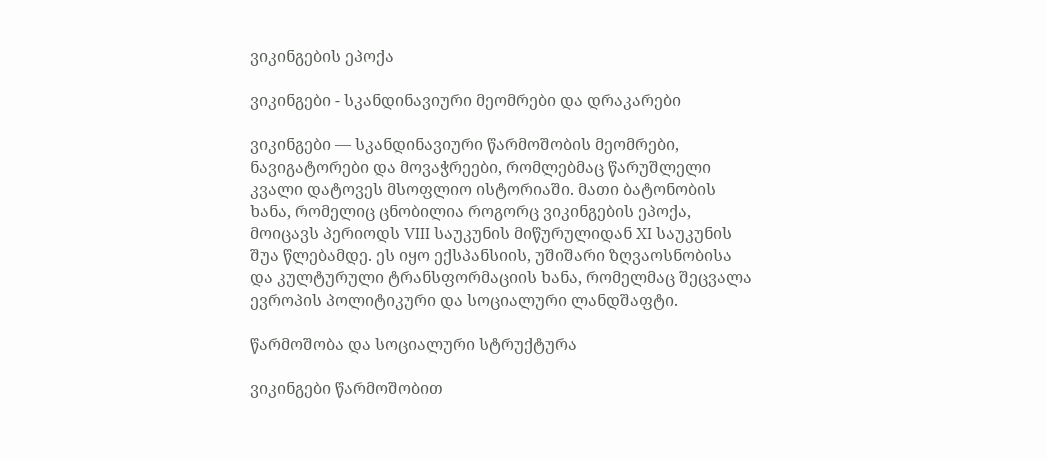ვიკინგების ეპოქა

ვიკინგები - სკანდინავიური მეომრები და დრაკარები

ვიკინგები — სკანდინავიური წარმოშობის მეომრები, ნავიგატორები და მოვაჭრეები, რომლებმაც წარუშლელი კვალი დატოვეს მსოფლიო ისტორიაში. მათი ბატონობის ხანა, რომელიც ცნობილია როგორც ვიკინგების ეპოქა, მოიცავს პერიოდს VIII საუკუნის მიწურულიდან XI საუკუნის შუა წლებამდე. ეს იყო ექსპანსიის, უშიშარი ზღვაოსნობისა და კულტურული ტრანსფორმაციის ხანა, რომელმაც შეცვალა ევროპის პოლიტიკური და სოციალური ლანდშაფტი.

წარმოშობა და სოციალური სტრუქტურა

ვიკინგები წარმოშობით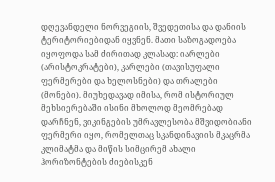დღევანდელი ნორვეგიის, შვედეთისა და დანიის ტერიტორიებიდან იყვნენ. მათი საზოგადოება იყოფოდა სამ ძირითად კლასად: იარლები (არისტოკრატები), კარლები (თავისუფალი ფერმერები და ხელოსნები) და თრალები (მონები). მიუხედავად იმისა, რომ ისტორიულ მეხსიერებაში ისინი მხოლოდ მეომრებად დარჩნენ, ვიკინგების უმრავლესობა მშვიდობიანი ფერმერი იყო, რომელთაც სკანდინავიის მკაცრმა კლიმატმა და მიწის სიმცირემ ახალი ჰორიზონტების ძიებისკენ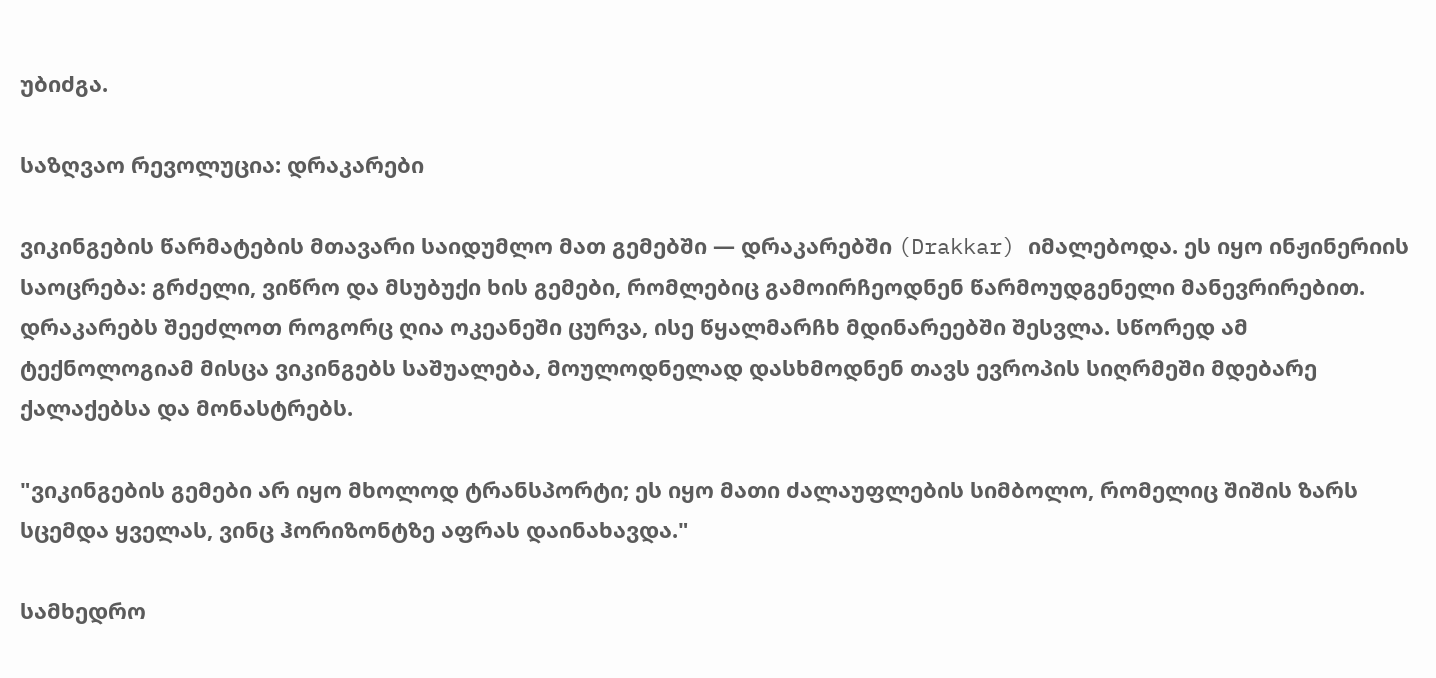უბიძგა.

საზღვაო რევოლუცია: დრაკარები

ვიკინგების წარმატების მთავარი საიდუმლო მათ გემებში — დრაკარებში (Drakkar) იმალებოდა. ეს იყო ინჟინერიის საოცრება: გრძელი, ვიწრო და მსუბუქი ხის გემები, რომლებიც გამოირჩეოდნენ წარმოუდგენელი მანევრირებით. დრაკარებს შეეძლოთ როგორც ღია ოკეანეში ცურვა, ისე წყალმარჩხ მდინარეებში შესვლა. სწორედ ამ ტექნოლოგიამ მისცა ვიკინგებს საშუალება, მოულოდნელად დასხმოდნენ თავს ევროპის სიღრმეში მდებარე ქალაქებსა და მონასტრებს.

"ვიკინგების გემები არ იყო მხოლოდ ტრანსპორტი; ეს იყო მათი ძალაუფლების სიმბოლო, რომელიც შიშის ზარს სცემდა ყველას, ვინც ჰორიზონტზე აფრას დაინახავდა."

სამხედრო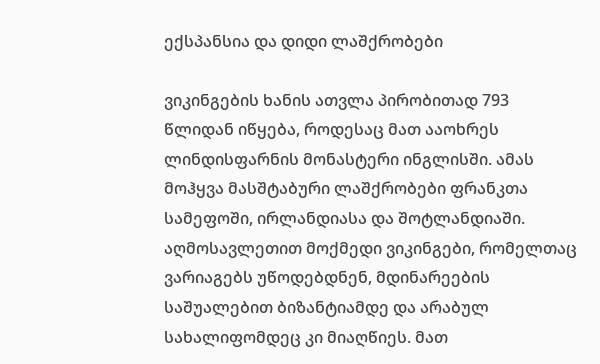ექსპანსია და დიდი ლაშქრობები

ვიკინგების ხანის ათვლა პირობითად 793 წლიდან იწყება, როდესაც მათ ააოხრეს ლინდისფარნის მონასტერი ინგლისში. ამას მოჰყვა მასშტაბური ლაშქრობები ფრანკთა სამეფოში, ირლანდიასა და შოტლანდიაში. აღმოსავლეთით მოქმედი ვიკინგები, რომელთაც ვარიაგებს უწოდებდნენ, მდინარეების საშუალებით ბიზანტიამდე და არაბულ სახალიფომდეც კი მიაღწიეს. მათ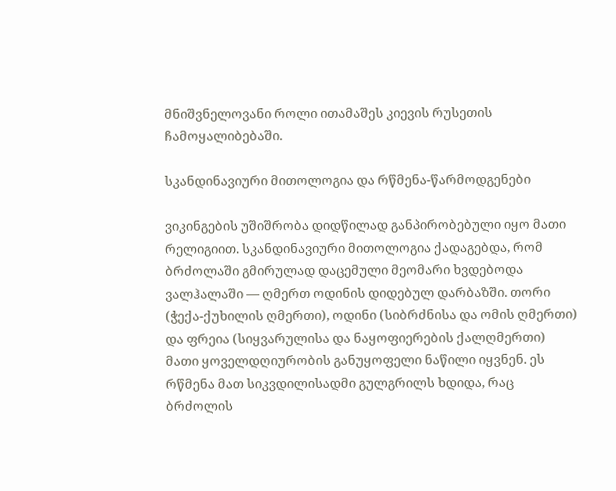მნიშვნელოვანი როლი ითამაშეს კიევის რუსეთის ჩამოყალიბებაში.

სკანდინავიური მითოლოგია და რწმენა-წარმოდგენები

ვიკინგების უშიშრობა დიდწილად განპირობებული იყო მათი რელიგიით. სკანდინავიური მითოლოგია ქადაგებდა, რომ ბრძოლაში გმირულად დაცემული მეომარი ხვდებოდა ვალჰალაში — ღმერთ ოდინის დიდებულ დარბაზში. თორი (ჭექა-ქუხილის ღმერთი), ოდინი (სიბრძნისა და ომის ღმერთი) და ფრეია (სიყვარულისა და ნაყოფიერების ქალღმერთი) მათი ყოველდღიურობის განუყოფელი ნაწილი იყვნენ. ეს რწმენა მათ სიკვდილისადმი გულგრილს ხდიდა, რაც ბრძოლის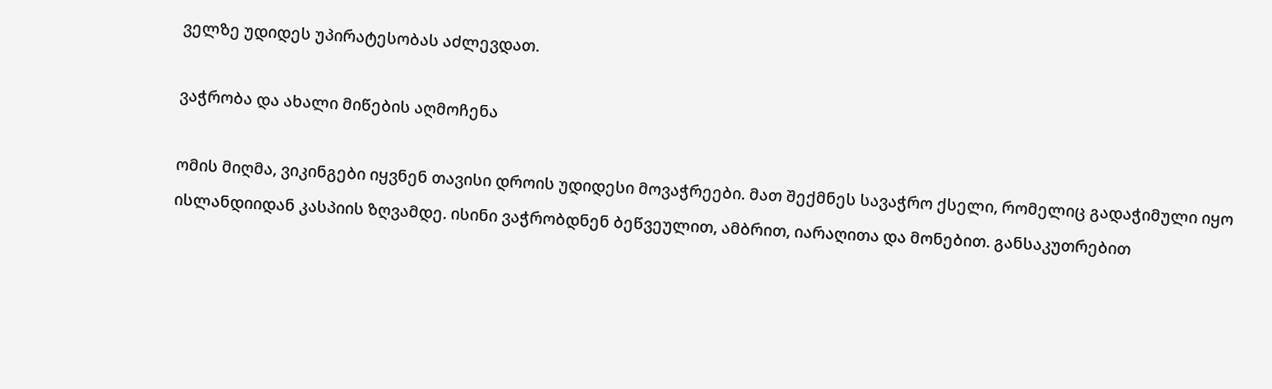ველზე უდიდეს უპირატესობას აძლევდათ.

ვაჭრობა და ახალი მიწების აღმოჩენა

ომის მიღმა, ვიკინგები იყვნენ თავისი დროის უდიდესი მოვაჭრეები. მათ შექმნეს სავაჭრო ქსელი, რომელიც გადაჭიმული იყო ისლანდიიდან კასპიის ზღვამდე. ისინი ვაჭრობდნენ ბეწვეულით, ამბრით, იარაღითა და მონებით. განსაკუთრებით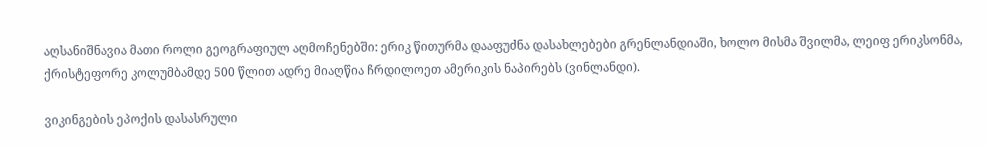აღსანიშნავია მათი როლი გეოგრაფიულ აღმოჩენებში: ერიკ წითურმა დააფუძნა დასახლებები გრენლანდიაში, ხოლო მისმა შვილმა, ლეიფ ერიკსონმა, ქრისტეფორე კოლუმბამდე 500 წლით ადრე მიაღწია ჩრდილოეთ ამერიკის ნაპირებს (ვინლანდი).

ვიკინგების ეპოქის დასასრული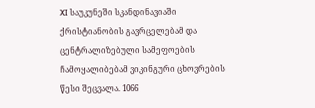XI საუკუნეში სკანდინავიაში ქრისტიანობის გავრცელებამ და ცენტრალიზებული სამეფოების ჩამოყალიბებამ ვიკინგური ცხოვრების წესი შეცვალა. 1066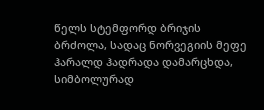წელს სტემფორდ ბრიჯის ბრძოლა, სადაც ნორვეგიის მეფე ჰარალდ ჰადრადა დამარცხდა, სიმბოლურად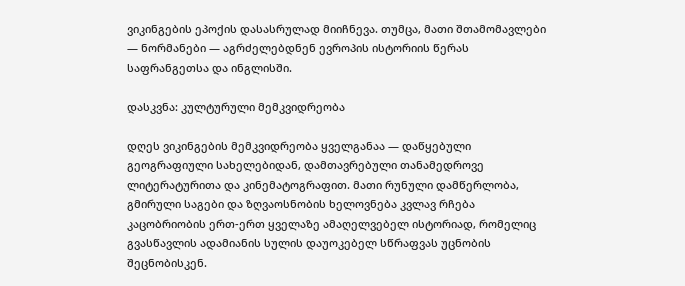ვიკინგების ეპოქის დასასრულად მიიჩნევა. თუმცა, მათი შთამომავლები — ნორმანები — აგრძელებდნენ ევროპის ისტორიის წერას საფრანგეთსა და ინგლისში.

დასკვნა: კულტურული მემკვიდრეობა

დღეს ვიკინგების მემკვიდრეობა ყველგანაა — დაწყებული გეოგრაფიული სახელებიდან, დამთავრებული თანამედროვე ლიტერატურითა და კინემატოგრაფით. მათი რუნული დამწერლობა, გმირული საგები და ზღვაოსნობის ხელოვნება კვლავ რჩება კაცობრიობის ერთ-ერთ ყველაზე ამაღელვებელ ისტორიად, რომელიც გვასწავლის ადამიანის სულის დაუოკებელ სწრაფვას უცნობის შეცნობისკენ.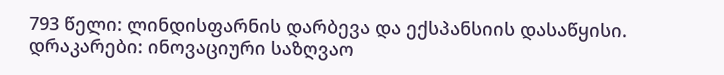793 წელი: ლინდისფარნის დარბევა და ექსპანსიის დასაწყისი.
დრაკარები: ინოვაციური საზღვაო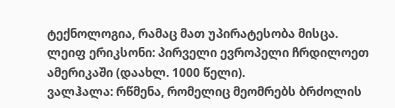ტექნოლოგია, რამაც მათ უპირატესობა მისცა.
ლეიფ ერიკსონი: პირველი ევროპელი ჩრდილოეთ ამერიკაში (დაახლ. 1000 წელი).
ვალჰალა: რწმენა, რომელიც მეომრებს ბრძოლის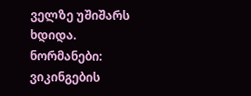ველზე უშიშარს ხდიდა.
ნორმანები: ვიკინგების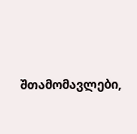შთამომავლები,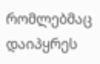რომლებმაც დაიპყრეს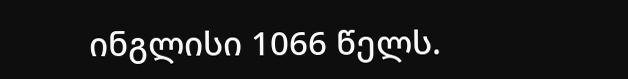ინგლისი 1066 წელს.